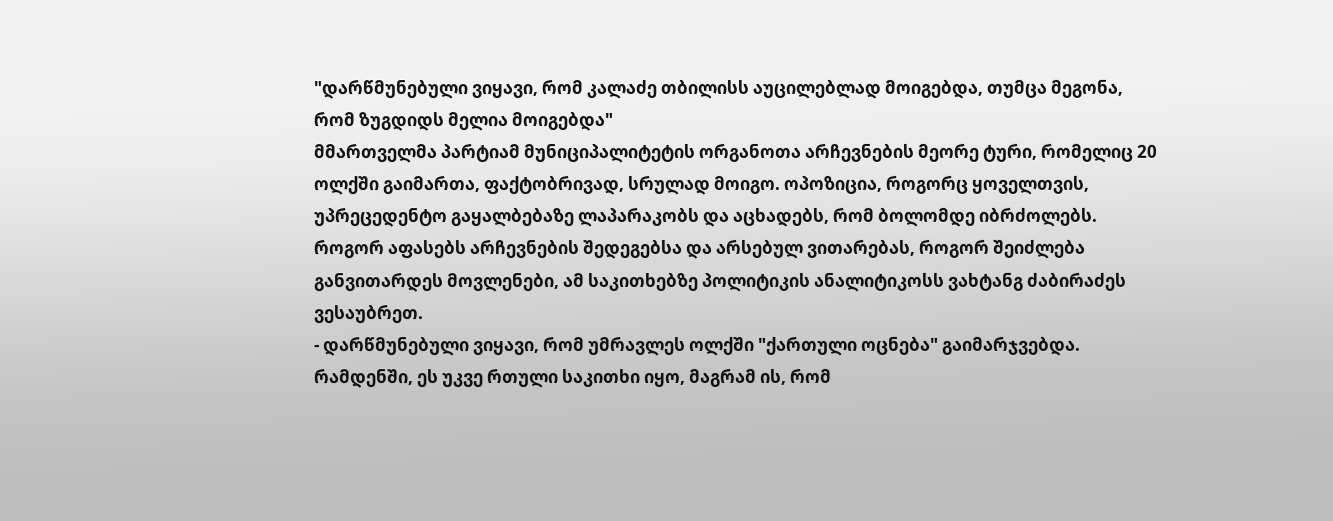"დარწმუნებული ვიყავი, რომ კალაძე თბილისს აუცილებლად მოიგებდა, თუმცა მეგონა, რომ ზუგდიდს მელია მოიგებდა"
მმართველმა პარტიამ მუნიციპალიტეტის ორგანოთა არჩევნების მეორე ტური, რომელიც 20 ოლქში გაიმართა, ფაქტობრივად, სრულად მოიგო. ოპოზიცია, როგორც ყოველთვის, უპრეცედენტო გაყალბებაზე ლაპარაკობს და აცხადებს, რომ ბოლომდე იბრძოლებს. როგორ აფასებს არჩევნების შედეგებსა და არსებულ ვითარებას, როგორ შეიძლება განვითარდეს მოვლენები, ამ საკითხებზე პოლიტიკის ანალიტიკოსს ვახტანგ ძაბირაძეს ვესაუბრეთ.
- დარწმუნებული ვიყავი, რომ უმრავლეს ოლქში "ქართული ოცნება" გაიმარჯვებდა. რამდენში, ეს უკვე რთული საკითხი იყო, მაგრამ ის, რომ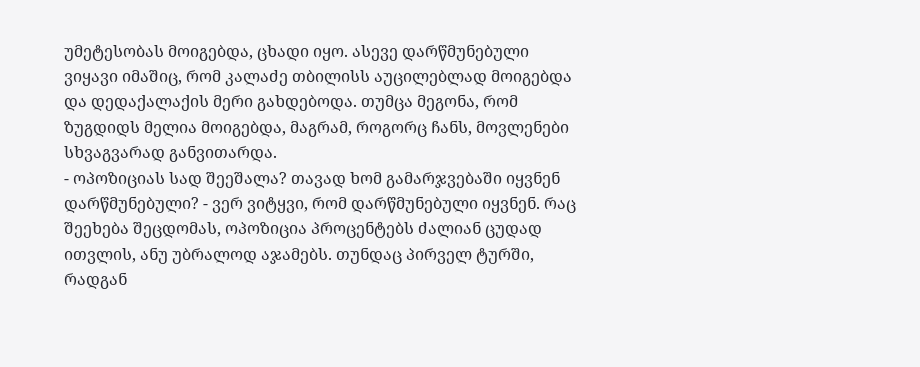უმეტესობას მოიგებდა, ცხადი იყო. ასევე დარწმუნებული ვიყავი იმაშიც, რომ კალაძე თბილისს აუცილებლად მოიგებდა და დედაქალაქის მერი გახდებოდა. თუმცა მეგონა, რომ ზუგდიდს მელია მოიგებდა, მაგრამ, როგორც ჩანს, მოვლენები სხვაგვარად განვითარდა.
- ოპოზიციას სად შეეშალა? თავად ხომ გამარჯვებაში იყვნენ დარწმუნებული? - ვერ ვიტყვი, რომ დარწმუნებული იყვნენ. რაც შეეხება შეცდომას, ოპოზიცია პროცენტებს ძალიან ცუდად ითვლის, ანუ უბრალოდ აჯამებს. თუნდაც პირველ ტურში, რადგან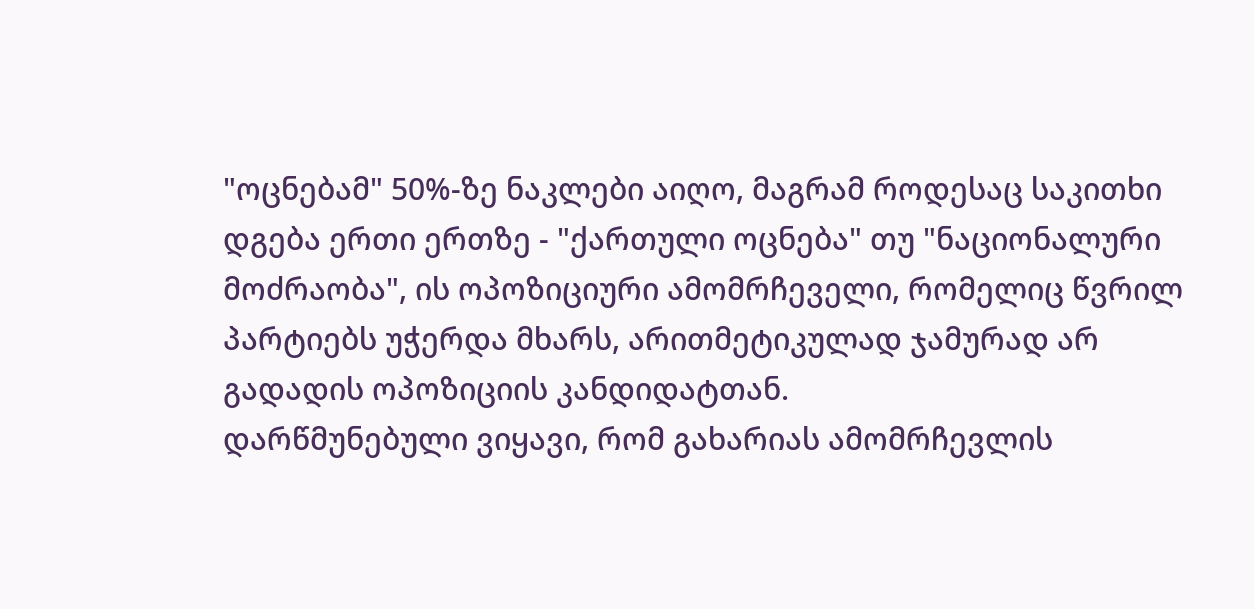"ოცნებამ" 50%-ზე ნაკლები აიღო, მაგრამ როდესაც საკითხი დგება ერთი ერთზე - "ქართული ოცნება" თუ "ნაციონალური მოძრაობა", ის ოპოზიციური ამომრჩეველი, რომელიც წვრილ პარტიებს უჭერდა მხარს, არითმეტიკულად ჯამურად არ გადადის ოპოზიციის კანდიდატთან.
დარწმუნებული ვიყავი, რომ გახარიას ამომრჩევლის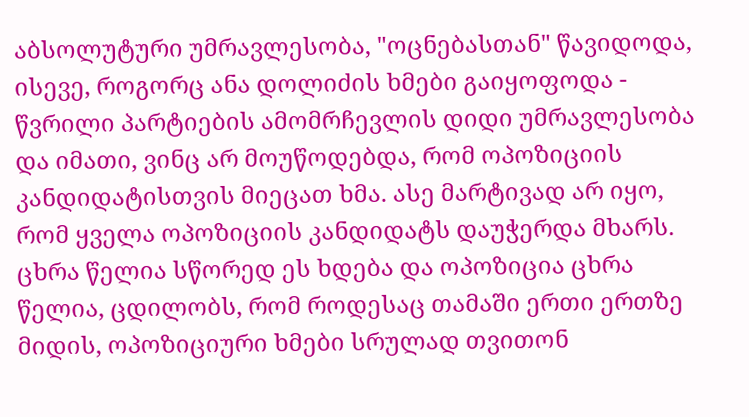აბსოლუტური უმრავლესობა, "ოცნებასთან" წავიდოდა, ისევე, როგორც ანა დოლიძის ხმები გაიყოფოდა - წვრილი პარტიების ამომრჩევლის დიდი უმრავლესობა და იმათი, ვინც არ მოუწოდებდა, რომ ოპოზიციის კანდიდატისთვის მიეცათ ხმა. ასე მარტივად არ იყო, რომ ყველა ოპოზიციის კანდიდატს დაუჭერდა მხარს.
ცხრა წელია სწორედ ეს ხდება და ოპოზიცია ცხრა წელია, ცდილობს, რომ როდესაც თამაში ერთი ერთზე მიდის, ოპოზიციური ხმები სრულად თვითონ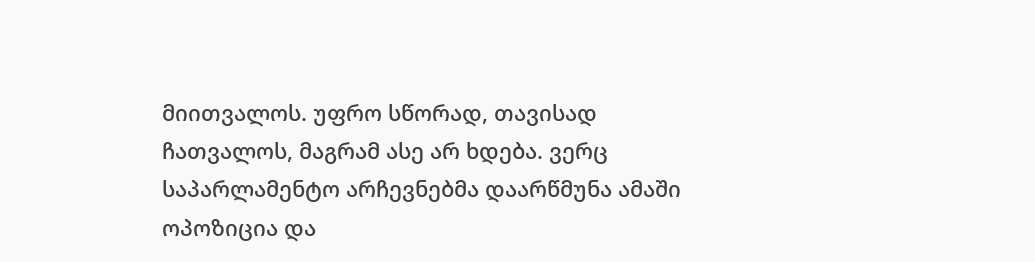მიითვალოს. უფრო სწორად, თავისად ჩათვალოს, მაგრამ ასე არ ხდება. ვერც საპარლამენტო არჩევნებმა დაარწმუნა ამაში ოპოზიცია და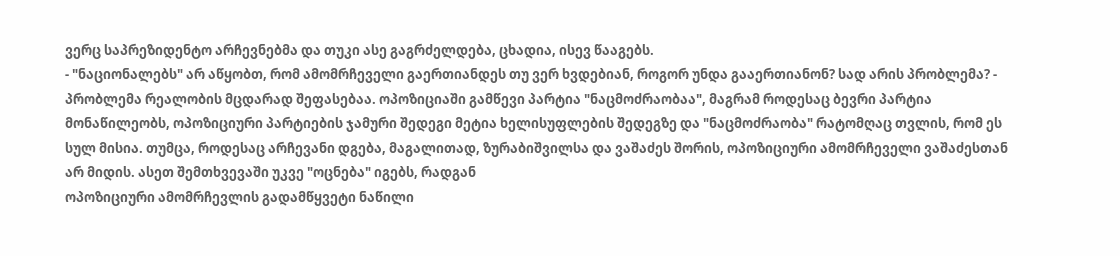ვერც საპრეზიდენტო არჩევნებმა და თუკი ასე გაგრძელდება, ცხადია, ისევ წააგებს.
- "ნაციონალებს" არ აწყობთ, რომ ამომრჩეველი გაერთიანდეს თუ ვერ ხვდებიან, როგორ უნდა გააერთიანონ? სად არის პრობლემა? - პრობლემა რეალობის მცდარად შეფასებაა. ოპოზიციაში გამწევი პარტია "ნაცმოძრაობაა", მაგრამ როდესაც ბევრი პარტია მონაწილეობს, ოპოზიციური პარტიების ჯამური შედეგი მეტია ხელისუფლების შედეგზე და "ნაცმოძრაობა" რატომღაც თვლის, რომ ეს სულ მისია. თუმცა, როდესაც არჩევანი დგება, მაგალითად, ზურაბიშვილსა და ვაშაძეს შორის, ოპოზიციური ამომრჩეველი ვაშაძესთან არ მიდის. ასეთ შემთხვევაში უკვე "ოცნება" იგებს, რადგან
ოპოზიციური ამომრჩევლის გადამწყვეტი ნაწილი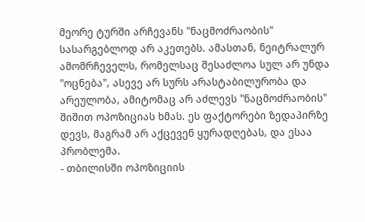მეორე ტურში არჩევანს "ნაცმოძრაობის" სასარგებლოდ არ აკეთებს. ამასთან, ნეიტრალურ ამომრჩეველს, რომელსაც შესაძლოა სულ არ უნდა "ოცნება", ასევე არ სურს არასტაბილურობა და არეულობა, ამიტომაც არ აძლევს "ნაცმოძრაობის" შიშით ოპოზიციას ხმას. ეს ფაქტორები ზედაპირზე დევს, მაგრამ არ აქცევენ ყურადღებას, და ესაა პრობლემა.
- თბილისში ოპოზიციის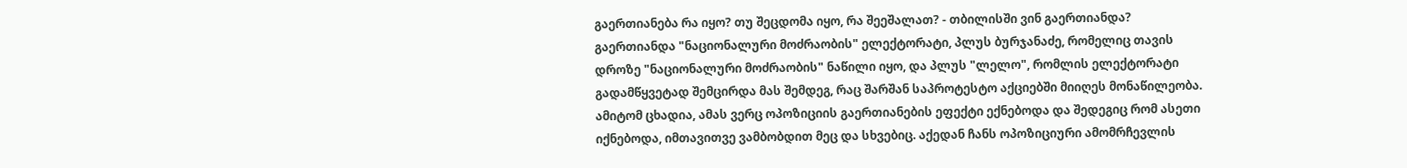გაერთიანება რა იყო? თუ შეცდომა იყო, რა შეეშალათ? - თბილისში ვინ გაერთიანდა? გაერთიანდა "ნაციონალური მოძრაობის" ელექტორატი, პლუს ბურჯანაძე, რომელიც თავის დროზე "ნაციონალური მოძრაობის" ნაწილი იყო, და პლუს "ლელო", რომლის ელექტორატი გადამწყვეტად შემცირდა მას შემდეგ, რაც შარშან საპროტესტო აქციებში მიიღეს მონაწილეობა. ამიტომ ცხადია, ამას ვერც ოპოზიციის გაერთიანების ეფექტი ექნებოდა და შედეგიც რომ ასეთი იქნებოდა, იმთავითვე ვამბობდით მეც და სხვებიც. აქედან ჩანს ოპოზიციური ამომრჩევლის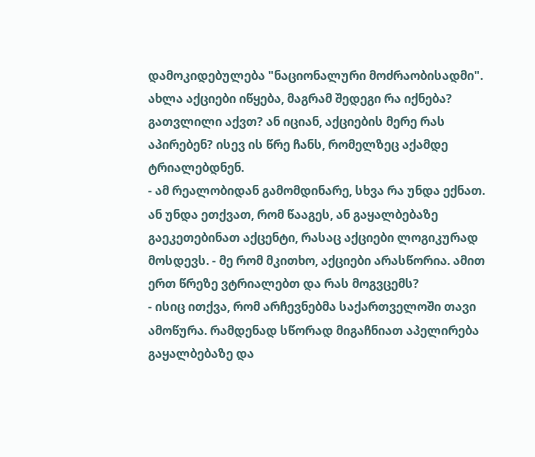დამოკიდებულება "ნაციონალური მოძრაობისადმი".
ახლა აქციები იწყება, მაგრამ შედეგი რა იქნება? გათვლილი აქვთ? ან იციან, აქციების მერე რას აპირებენ? ისევ ის წრე ჩანს, რომელზეც აქამდე ტრიალებდნენ.
- ამ რეალობიდან გამომდინარე, სხვა რა უნდა ექნათ. ან უნდა ეთქვათ, რომ წააგეს, ან გაყალბებაზე გაეკეთებინათ აქცენტი, რასაც აქციები ლოგიკურად მოსდევს. - მე რომ მკითხო, აქციები არასწორია. ამით ერთ წრეზე ვტრიალებთ და რას მოგვცემს?
- ისიც ითქვა, რომ არჩევნებმა საქართველოში თავი ამოწურა. რამდენად სწორად მიგაჩნიათ აპელირება გაყალბებაზე და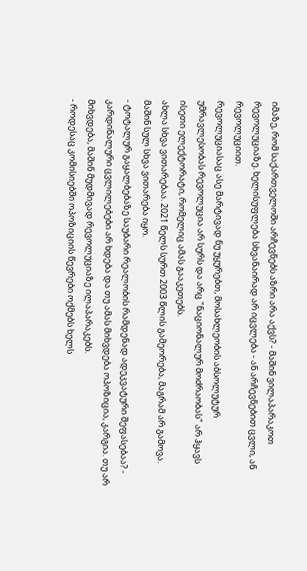იმაზე, რომ საქართველოში არჩევნებს აზრი არა აქვს? - მაშინ ვილაპარაკოთ რევოლუციაზე. ხელისუფლება სხვანაირად არ იცვლება - ან არჩევნებით ცვლი, ან რევოლუციით.
რევოლუციასაც ასე მარტივად ნუ უყურებთ, მოსახლეობის აბსოლუტურ უმრავლესობას რევოლუცია არ სურს და არც "ნაციონალურ მოძრაობას" არ ჰყავს ისეთი ელექტორატი, რომელიც ამას გააკეთებს.
ახლა სხვა ვითარებაა. 2021 წელს სურთ 2003 წლის გამეორება, მაგრამ არ გამოვა. მაშინ სულ სხვა ვითარება იყო.
- ტოტალურ გაყალბებაზე საუბარი რეალობის რამდენად ადეკვატური შეფასებაა? - კარდინალური ცვლილებები არ ხდება და თუ ამას მიხვდება ოპოზიცია, კარგია. თუ არ მიხვდება, მაშინ მუდმივად რევოლუციაზე ილაპარაკებს.
- როდესაც კომისიებში ოპოზიციის წევრები ოქმებს ხელს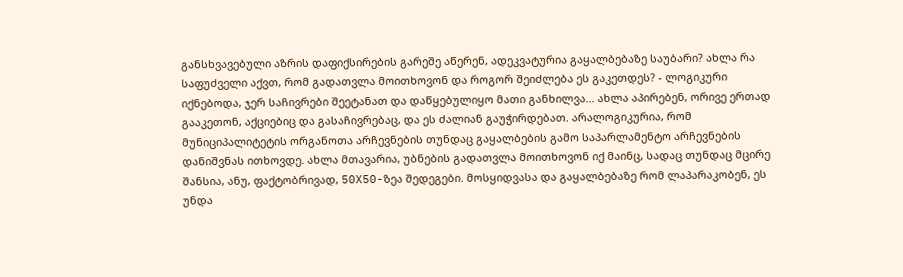განსხვავებული აზრის დაფიქსირების გარეშე აწერენ, ადეკვატურია გაყალბებაზე საუბარი? ახლა რა საფუძველი აქვთ, რომ გადათვლა მოითხოვონ და როგორ შეიძლება ეს გაკეთდეს? - ლოგიკური იქნებოდა, ჯერ საჩივრები შეეტანათ და დაწყებულიყო მათი განხილვა... ახლა აპირებენ, ორივე ერთად გააკეთონ, აქციებიც და გასაჩივრებაც, და ეს ძალიან გაუჭირდებათ. არალოგიკურია, რომ მუნიციპალიტეტის ორგანოთა არჩევნების თუნდაც გაყალბების გამო საპარლამენტო არჩევნების დანიშვნას ითხოვდე. ახლა მთავარია, უბნების გადათვლა მოითხოვონ იქ მაინც, სადაც თუნდაც მცირე შანსია, ანუ, ფაქტობრივად, 50X50-ზეა შედეგები. მოსყიდვასა და გაყალბებაზე რომ ლაპარაკობენ, ეს უნდა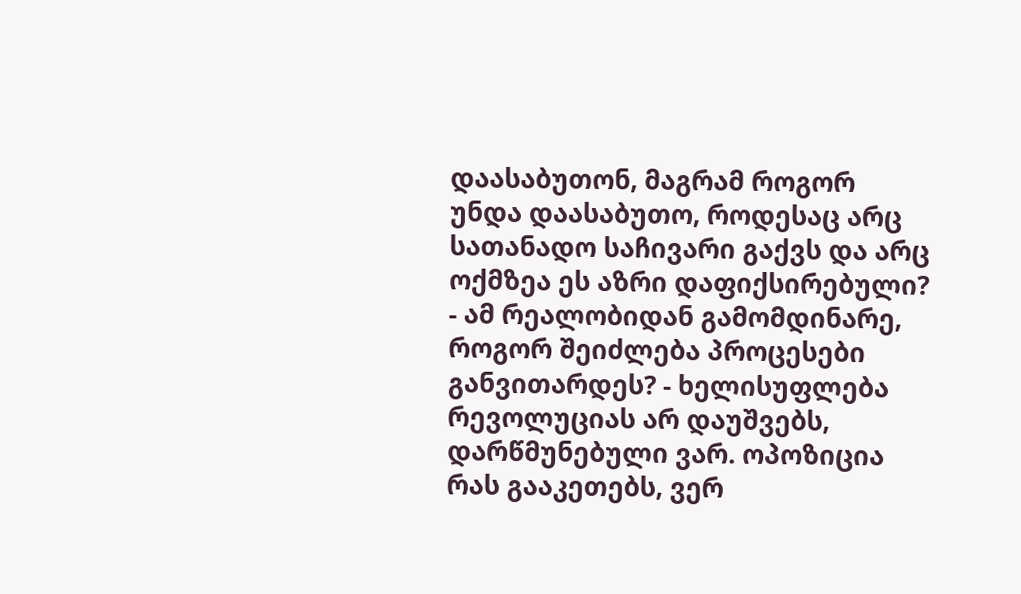დაასაბუთონ, მაგრამ როგორ უნდა დაასაბუთო, როდესაც არც სათანადო საჩივარი გაქვს და არც ოქმზეა ეს აზრი დაფიქსირებული?
- ამ რეალობიდან გამომდინარე, როგორ შეიძლება პროცესები განვითარდეს? - ხელისუფლება რევოლუციას არ დაუშვებს, დარწმუნებული ვარ. ოპოზიცია რას გააკეთებს, ვერ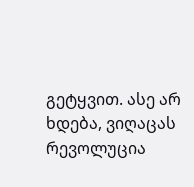გეტყვით. ასე არ ხდება, ვიღაცას რევოლუცია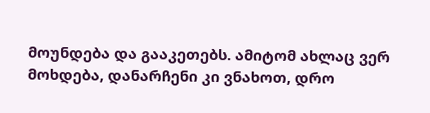მოუნდება და გააკეთებს. ამიტომ ახლაც ვერ მოხდება, დანარჩენი კი ვნახოთ, დრო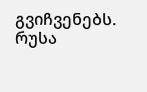გვიჩვენებს.
რუსა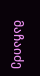მაჩაიძე